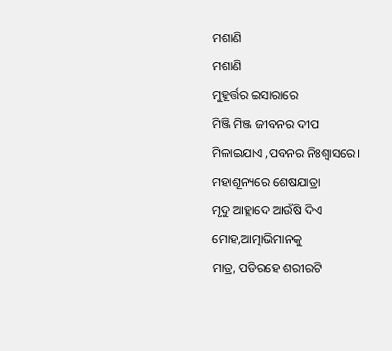ମଶାଣି
ମଶାଣି
ମୁହୂର୍ତ୍ତର ଇସାରାରେ
ମିଞ୍ଜି ମିଞ୍ଜ ଜୀବନର ଦୀପ
ମିଳାଇଯାଏ ,ପବନର ନିଃଶ୍ବାସରେ।
ମହାଶୂନ୍ୟରେ ଶେଷଯାତ୍ରା
ମୃଦୁ ଆହ୍ଲାଦେ ଆଉଁଷି ଦିଏ
ମୋହ,ଆତ୍ମାଭିମାନକୁ
ମାତ୍ର, ପଡିରହେ ଶରୀରଟି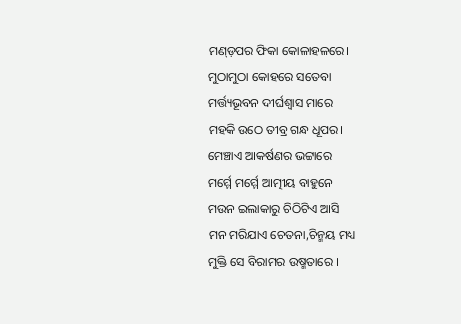ମଣ୍ଡ଼ପର ଫିକା କୋଳାହଳରେ।
ମୁଠାମୁଠା କୋହରେ ସତେବା
ମର୍ତ୍ତ୍ୟଭୂବନ ଦୀର୍ଘଶ୍ବାସ ମାରେ
ମହକି ଉଠେ ତୀବ୍ର ଗନ୍ଧ ଧୂପର।
ମେଞ୍ଚାଏ ଆକର୍ଷଣର ଭଟ୍ଟାରେ
ମର୍ମ୍ମେ ମର୍ମ୍ମେ ଆତ୍ମୀୟ ବାହୁନେ
ମଉନ ଇଲାକାରୁ ଚିଠିଟିଏ ଆସି
ମନ ମରିଯାଏ ଚେତନା,ଚିନ୍ମୟ ମଧ୍ୟ
ମୁକ୍ତି ସେ ବିରାମର ଉଷ୍ମତାରେ ।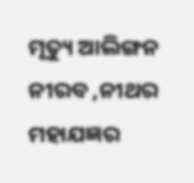ମୃତ୍ୟୁ ଆଲିଙ୍ଗନ ନୀରବ ,ନୀଥର
ମହାଯଜ୍ଞର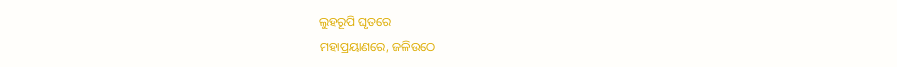ଲୁହରୂପି ଘୃତରେ
ମହାପ୍ରୟାଣରେ, ଜଳିଉଠେ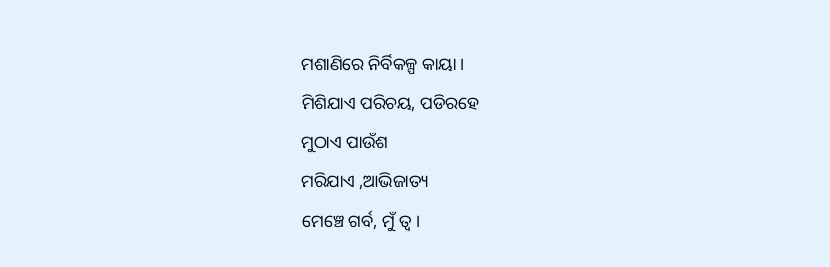ମଶାଣିରେ ନିର୍ବିକଳ୍ପ କାୟା ।
ମିଶିଯାଏ ପରିଚୟ, ପଡିରହେ
ମୁଠାଏ ପାଉଁଶ
ମରିଯାଏ ,ଆଭିଜାତ୍ୟ
ମେଞ୍ଚେ ଗର୍ବ, ମୁଁ ତ୍ବ ।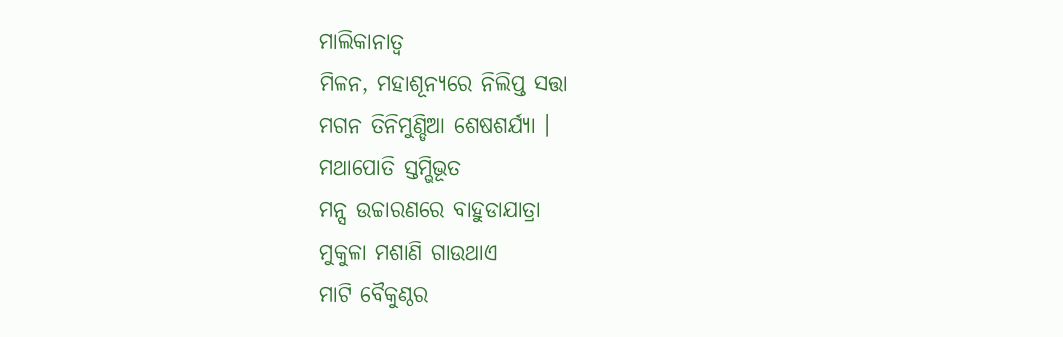ମାଲିକାନାତ୍ବ
ମିଳନ, ମହାଶୂନ୍ୟରେ ନିଲିପ୍ତ ସତ୍ତା
ମଗନ ତିନିମୁଣ୍ଡିଆ ଶେଷଶର୍ଯ୍ୟା ।
ମଥାପୋତି ସ୍ତମ୍ଭିଭୂତ
ମନ୍ସ ଉଚ୍ଚାରଣରେ ବାହୁଡାଯାତ୍ରା
ମୁକୁଳା ମଶାଣି ଗାଉଥାଏ
ମାଟି ବୈକୁଣ୍ଠର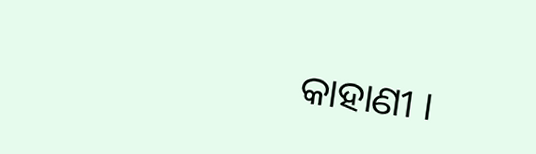କାହାଣୀ ।